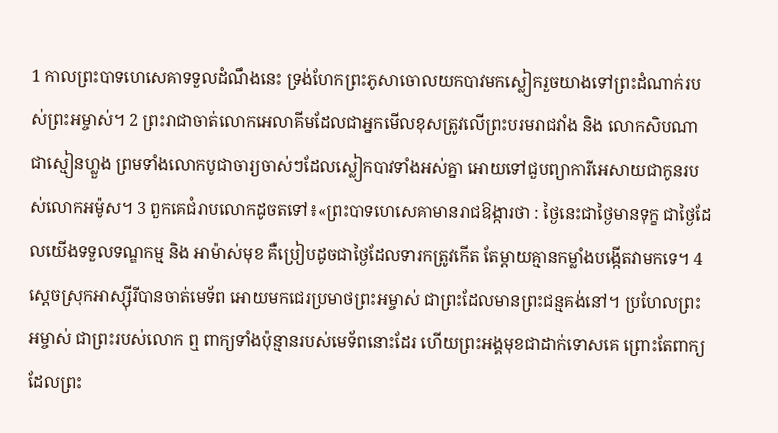1 កាលព្រះបាទហេសេគាទទួលដំណឹងនេះ ទ្រង់ហែកព្រះភូសាចោលយកបាវមកស្លៀករួចយាងទៅព្រះដំណាក់របស់ព្រះអម្ចាស់។ 2 ព្រះរាជាចាត់លោកអេលាគីមដែលជាអ្នកមើលខុសត្រូវលើព្រះបរមរាជវាំង និង លោកសិបណា ជាស្មៀនហ្លួង ព្រមទាំងលោកបូជាចារ្យចាស់ៗដែលស្លៀកបាវទាំងអស់គ្នា អោយទៅជួបព្យាការីអេសាយជាកូនរបស់លោកអម៉ូស។ 3 ពួកគេជំរាបលោកដូចតទៅ៖«ព្រះបាទហេសេគាមានរាជឱង្ការថា : ថ្ងៃនេះជាថ្ងៃមានទុក្ខ ជាថ្ងៃដែលយើងទទួលទណ្ឌកម្ម និង អាម៉ាស់មុខ គឺប្រៀបដូចជាថ្ងៃដែលទារកត្រូវកើត តែម្តាយគ្មានកម្លាំងបង្កើតវាមកទេ។ 4 ស្តេចស្រុកអាស្ស៊ីរីបានចាត់មេទ័ព អោយមកជេរប្រមាថព្រះអម្ចាស់ ជាព្រះដែលមានព្រះជន្មគង់នៅ។ ប្រហែលព្រះអម្ចាស់ ជាព្រះរបស់លោក ឮ ពាក្យទាំងប៉ុន្មានរបស់មេទ័ពនោះដែរ ហើយព្រះអង្គមុខជាដាក់ទោសគេ ព្រោះតែពាក្យដែលព្រះ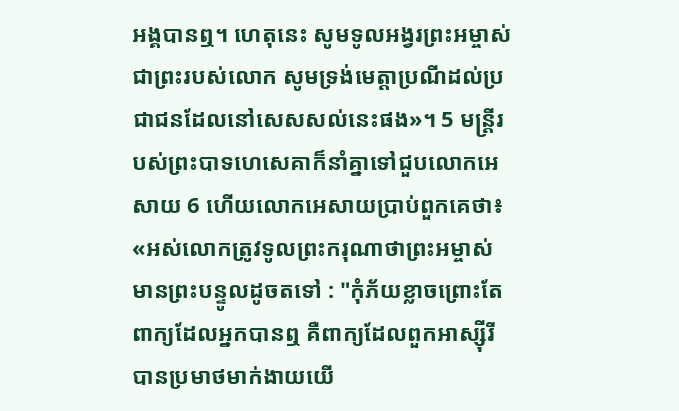អង្គបានឮ។ ហេតុនេះ សូមទូលអង្វរព្រះអម្ចាស់ជាព្រះរបស់លោក សូមទ្រង់មេត្តាប្រណីដល់ប្រជាជនដែលនៅសេសសល់នេះផង»។ 5 មន្ត្រីរបស់ព្រះបាទហេសេគាក៏នាំគ្នាទៅជួបលោកអេសាយ 6 ហើយលោកអេសាយប្រាប់ពួកគេថា៖ «អស់លោកត្រូវទូលព្រះករុណាថាព្រះអម្ចាស់មានព្រះបន្ទូលដូចតទៅ : "កុំភ័យខ្លាចព្រោះតែពាក្យដែលអ្នកបានឮ គឺពាក្យដែលពួកអាស្ស៊ីរីបានប្រមាថមាក់ងាយយើ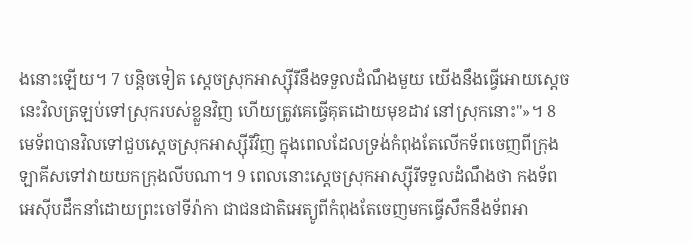ងនោះឡើយ។ 7 បន្តិចទៀត ស្តេចស្រុកអាស្ស៊ីរីនឹងទទួលដំណឹងមួយ យើងនឹងធ្វើអោយស្តេចនេះវិលត្រឡប់ទៅស្រុករបស់ខ្លួនវិញ ហើយត្រូវគេធ្វើគុតដោយមុខដាវ នៅស្រុកនោះ"»។ 8 មេទ័ពបានវិលទៅជួបស្តេចស្រុកអាស្ស៊ីរីវិញ ក្នុងពេលដែលទ្រង់កំពុងតែលើកទ័ពចេញពីក្រុងឡាគីសទៅវាយយកក្រុងលីបណា។ 9 ពេលនោះស្តេចស្រុកអាស្ស៊ីរីទទួលដំណឹងថា កងទ័ពអេស៊ីបដឹកនាំដោយព្រះចៅទីរ៉ាកា ជាជនជាតិអេត្យូពីកំពុងតែចេញមកធ្វើសឹកនឹងទ័ពអា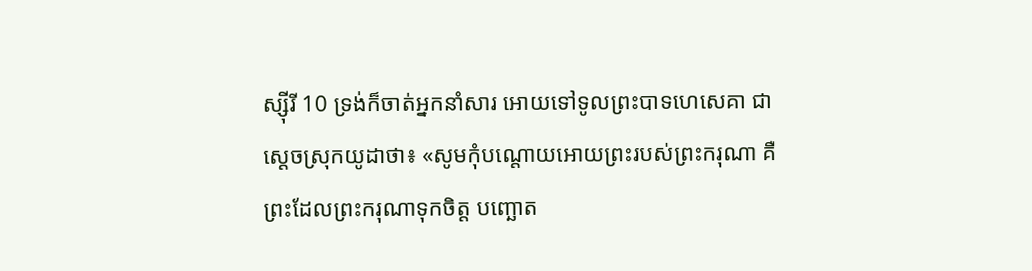ស្ស៊ីរី 10 ទ្រង់ក៏ចាត់អ្នកនាំសារ អោយទៅទូលព្រះបាទហេសេគា ជាស្តេចស្រុកយូដាថា៖ «សូមកុំបណ្តោយអោយព្រះរបស់ព្រះករុណា គឺព្រះដែលព្រះករុណាទុកចិត្ត បញ្ឆោត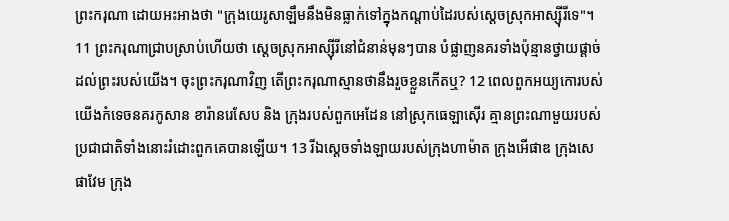ព្រះករុណា ដោយអះអាងថា "ក្រុងយេរូសាឡឹមនឹងមិនធ្លាក់ទៅក្នុងកណ្តាប់ដៃរបស់ស្តេចស្រុកអាស្ស៊ីរីទេ"។ 11 ព្រះករុណាជ្រាបស្រាប់ហើយថា ស្តេចស្រុកអាស្ស៊ីរីនៅជំនាន់មុនៗបាន បំផ្លាញនគរទាំងប៉ុន្មានថ្វាយផ្តាច់ ដល់ព្រះរបស់យើង។ ចុះព្រះករុណាវិញ តើព្រះករុណាស្មានថានឹងរួចខ្លួនកើតឬ? 12 ពេលពួកអយ្យកោរបស់យើងកំទេចនគរកូសាន ខារ៉ានរេសែប និង ក្រុងរបស់ពួកអេដែន នៅស្រុកធេឡាស៊ើរ គ្មានព្រះណាមួយរបស់ប្រជាជាតិទាំងនោះរំដោះពួកគេបានឡើយ។ 13 រីឯស្តេចទាំងឡាយរបស់ក្រុងហាម៉ាត ក្រុងអើផាឌ ក្រុងសេផាវែម ក្រុង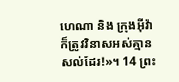ហេណា និង ក្រុងអ៊ីវ៉ា ក៏ត្រូវវិនាសអស់គ្មានសល់ដែរ!»។ 14 ព្រះ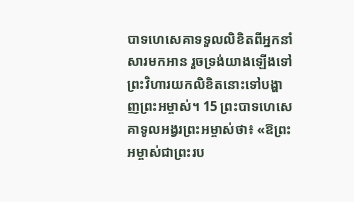បាទហេសេគាទទួលលិខិតពីអ្នកនាំសារមកអាន រួចទ្រង់យាងឡើងទៅព្រះវិហារយកលិខិតនោះទៅបង្ហាញព្រះអម្ចាស់។ 15 ព្រះបាទហេសេគាទូលអង្វរព្រះអម្ចាស់ថា៖ «ឱព្រះអម្ចាស់ជាព្រះរប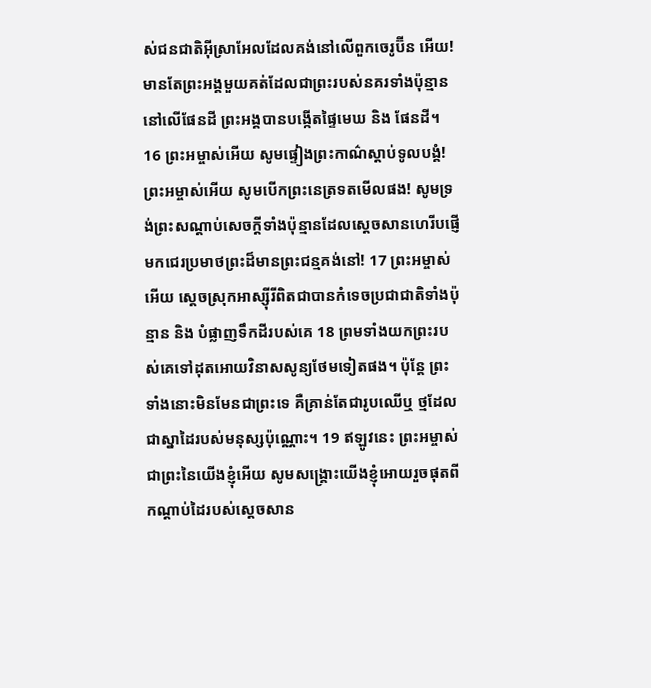ស់ជនជាតិអ៊ីស្រាអែលដែលគង់នៅលើពួកចេរូប៊ីន អើយ! មានតែព្រះអង្គមួយគត់ដែលជាព្រះរបស់នគរទាំងប៉ុន្មាននៅលើផែនដី ព្រះអង្គបានបង្កើតផ្ទៃមេឃ និង ផែនដី។ 16 ព្រះអម្ចាស់អើយ សូមផ្ទៀងព្រះកាណ៌ស្តាប់ទូលបង្គំ! ព្រះអម្ចាស់អើយ សូមបើកព្រះនេត្រទតមើលផង! សូមទ្រង់ព្រះសណ្តាប់សេចក្តីទាំងប៉ុន្មានដែលស្តេចសានហេរីបផ្ញើមកជេរប្រមាថព្រះដ៏មានព្រះជន្មគង់នៅ! 17 ព្រះអម្ចាស់អើយ ស្តេចស្រុកអាស្ស៊ីរីពិតជាបានកំទេចប្រជាជាតិទាំងប៉ុន្មាន និង បំផ្លាញទឹកដីរបស់គេ 18 ព្រមទាំងយកព្រះរបស់គេទៅដុតអោយវិនាសសូន្យថែមទៀតផង។ ប៉ុន្តែ ព្រះទាំងនោះមិនមែនជាព្រះទេ គឺគ្រាន់តែជារូបឈើឬ ថ្មដែលជាស្នាដៃរបស់មនុស្សប៉ុណ្ណោះ។ 19 ឥឡូវនេះ ព្រះអម្ចាស់ ជាព្រះនៃយើងខ្ញុំអើយ សូមសង្គ្រោះយើងខ្ញុំអោយរួចផុតពីកណ្តាប់ដៃរបស់ស្តេចសាន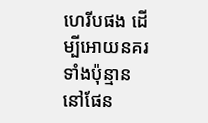ហេរីបផង ដើម្បីអោយនគរទាំងប៉ុន្មាននៅផែន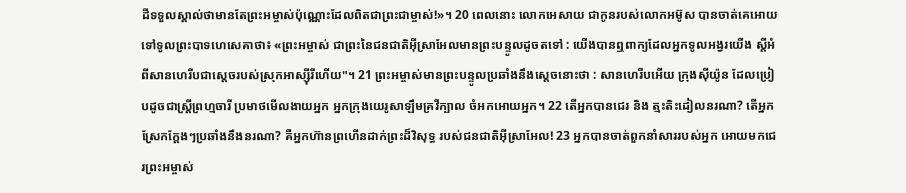ដីទទួលស្គាល់ថាមានតែព្រះអម្ចាស់ប៉ុណ្ណោះដែលពិតជាព្រះជាម្ចាស់!»។ 20 ពេលនោះ លោកអេសាយ ជាកូនរបស់លោកអម៊ូស បានចាត់គេអោយទៅទូលព្រះបាទហេសេគាថា៖ «ព្រះអម្ចាស់ ជាព្រះនៃជនជាតិអ៊ីស្រាអែលមានព្រះបន្ទូលដូចតទៅ : យើងបានឮពាក្យដែលអ្នកទូលអង្វរយើង ស្តីអំពីសានហេរីបជាស្តេចរបស់ស្រុកអាស្ស៊ីរីហើយ"។ 21 ព្រះអម្ចាស់មានព្រះបន្ទូលប្រឆាំងនឹងស្តេចនោះថា : សានហេរីបអើយ ក្រុងស៊ីយ៉ូន ដែលប្រៀបដូចជាស្ត្រីព្រហ្មចារី ប្រមាថមើលងាយអ្នក អ្នកក្រុងយេរូសាឡឹមគ្រវីក្បាល ចំអកអោយអ្នក។ 22 តើអ្នកបានជេរ និង ត្មះតិះដៀលនរណា? តើអ្នកស្រែកក្តែងៗប្រឆាំងនឹងនរណា? គឺអ្នកហ៊ានព្រហើនដាក់ព្រះដ៏វិសុទ្ធ របស់ជនជាតិអ៊ីស្រាអែល! 23 អ្នកបានចាត់ពួកនាំសាររបស់អ្នក អោយមកជេរព្រះអម្ចាស់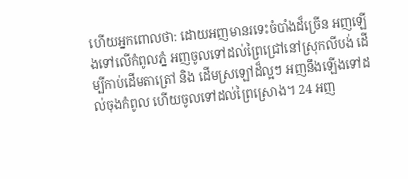ហើយអ្នកពោលថា: ដោយអញមានរទេះចំបាំងដ៏ច្រើន អញឡើងទៅលើកំពូលភ្នំ អញចូលទៅដល់ព្រៃជ្រៅនៅស្រុកលីបង់ ដើម្បីកាប់ដើមតាត្រៅ និង ដើមស្រឡៅដ៏ល្អៗ អញនឹងឡើងទៅដល់ចុងកំពូល ហើយចូលទៅដល់ព្រៃស្រោង។ 24 អញ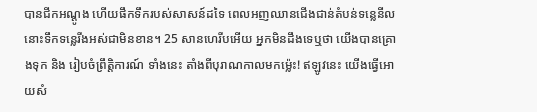បានជីកអណ្តូង ហើយផឹកទឹករបស់សាសន៍ដទៃ ពេលអញឈានជើងជាន់តំបន់ទន្លេនីល នោះទឹកទន្លេរីងអស់ជាមិនខាន។ 25 សានហេរីបអើយ អ្នកមិនដឹងទេឬថា យើងបានគ្រោងទុក និង រៀបចំព្រឹត្តិការណ៍ ទាំងនេះ តាំងពីបុរាណកាលមកម៉្លេះ! ឥឡូវនេះ យើងធ្វើអោយសំ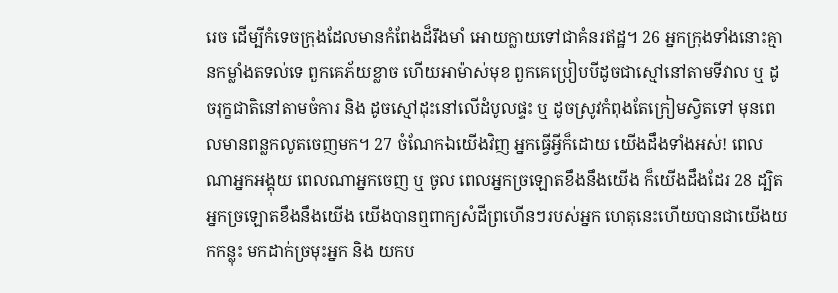រេច ដើម្បីកំទេចក្រុងដែលមានកំពែងដ៏រឹងមាំ អោយក្លាយទៅជាគំនរឥដ្ឋ។ 26 អ្នកក្រុងទាំងនោះគ្មានកម្លាំងតទល់ទេ ពួកគេភ័យខ្លាច ហើយអាម៉ាស់មុខ ពួកគេប្រៀបបីដូចជាស្មៅនៅតាមទីវាល ឬ ដូចរុក្ខជាតិនៅតាមចំការ និង ដូចស្មៅដុះនៅលើដំបូលផ្ទះ ឬ ដូចស្រូវកំពុងតែក្រៀមស្វិតទៅ មុនពេលមានពន្លកលូតចេញមក។ 27 ចំណែកឯយើងវិញ អ្នកធ្វើអ្វីក៏ដោយ យើងដឹងទាំងអស់! ពេលណាអ្នកអង្គុយ ពេលណាអ្នកចេញ ឬ ចូល ពេលអ្នកច្រឡោតខឹងនឹងយើង ក៏យើងដឹងដែរ 28 ដ្បិតអ្នកច្រឡោតខឹងនឹងយើង យើងបានឮពាក្យសំដីព្រហើនៗរបស់អ្នក ហេតុនេះហើយបានជាយើងយកកន្លុះ មកដាក់ច្រមុះអ្នក និង យកប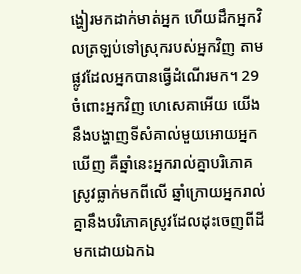ង្ហៀរមកដាក់មាត់អ្នក ហើយដឹកអ្នកវិលត្រឡប់ទៅស្រុករបស់អ្នកវិញ តាមផ្លូវដែលអ្នកបានធ្វើដំណើរមក។ 29 ចំពោះអ្នកវិញ ហេសេគាអើយ យើងនឹងបង្ហាញទីសំគាល់មួយអោយអ្នកឃើញ គឺឆ្នាំនេះអ្នករាល់គ្នាបរិភោគស្រូវធ្លាក់មកពីលើ ឆ្នាំក្រោយអ្នករាល់គ្នានឹងបរិភោគស្រូវដែលដុះចេញពីដីមកដោយឯកឯ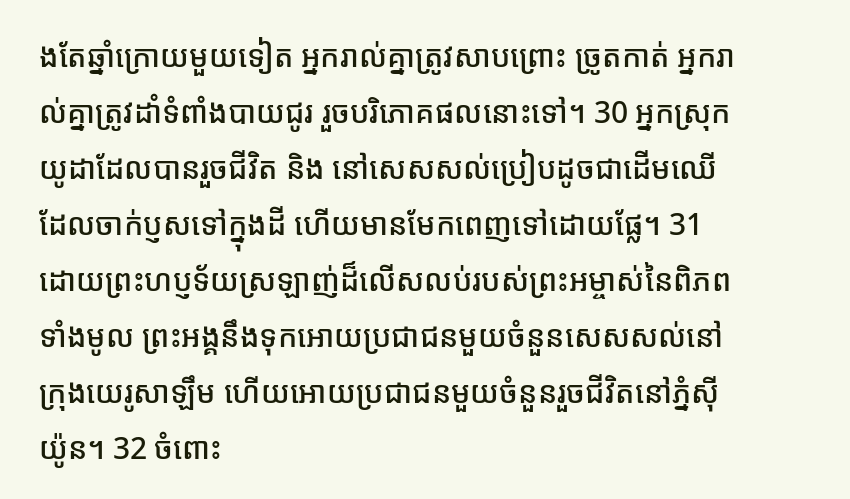ងតែឆ្នាំក្រោយមួយទៀត អ្នករាល់គ្នាត្រូវសាបព្រោះ ច្រូតកាត់ អ្នករាល់គ្នាត្រូវដាំទំពាំងបាយជូរ រួចបរិភោគផលនោះទៅ។ 30 អ្នកស្រុកយូដាដែលបានរួចជីវិត និង នៅសេសសល់ប្រៀបដូចជាដើមឈើ ដែលចាក់ប្ញសទៅក្នុងដី ហើយមានមែកពេញទៅដោយផ្លែ។ 31 ដោយព្រះហប្ញទ័យស្រឡាញ់ដ៏លើសលប់របស់ព្រះអម្ចាស់នៃពិភពទាំងមូល ព្រះអង្គនឹងទុកអោយប្រជាជនមួយចំនួនសេសសល់នៅក្រុងយេរូសាឡឹម ហើយអោយប្រជាជនមួយចំនួនរួចជីវិតនៅភ្នំស៊ីយ៉ូន។ 32 ចំពោះ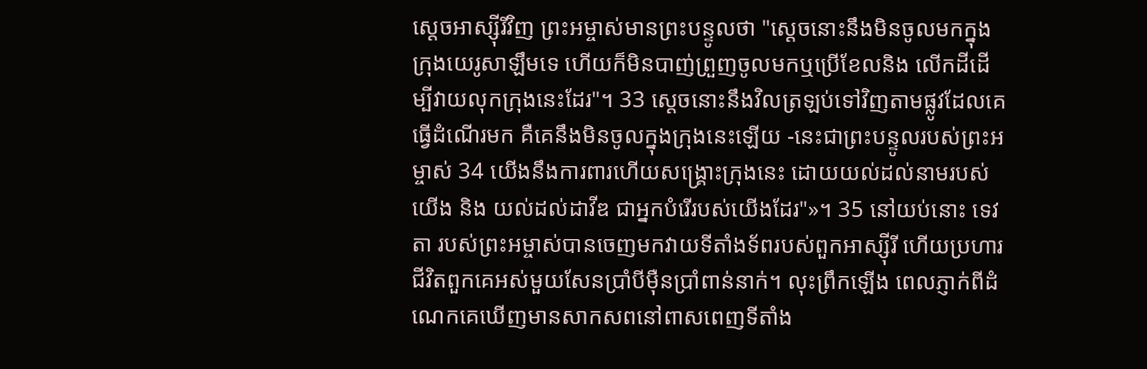ស្តេចអាស្ស៊ីរីវិញ ព្រះអម្ចាស់មានព្រះបន្ទូលថា "ស្តេចនោះនឹងមិនចូលមកក្នុងក្រុងយេរូសាឡឹមទេ ហើយក៏មិនបាញ់ព្រួញចូលមកឬប្រើខែលនិង លើកដីដើម្បីវាយលុកក្រុងនេះដែរ"។ 33 ស្តេចនោះនឹងវិលត្រឡប់ទៅវិញតាមផ្លូវដែលគេធ្វើដំណើរមក គឺគេនឹងមិនចូលក្នុងក្រុងនេះឡើយ -នេះជាព្រះបន្ទូលរបស់ព្រះអម្ចាស់ 34 យើងនឹងការពារហើយសង្គ្រោះក្រុងនេះ ដោយយល់ដល់នាមរបស់យើង និង យល់ដល់ដាវីឌ ជាអ្នកបំរើរបស់យើងដែរ"»។ 35 នៅយប់នោះ ទេវតា របស់ព្រះអម្ចាស់បានចេញមកវាយទីតាំងទ័ពរបស់ពួកអាស្ស៊ីរី ហើយប្រហារជីវិតពួកគេអស់មួយសែនប្រាំបីម៉ឺនប្រាំពាន់នាក់។ លុះព្រឹកឡើង ពេលភ្ញាក់ពីដំណេកគេឃើញមានសាកសពនៅពាសពេញទីតាំង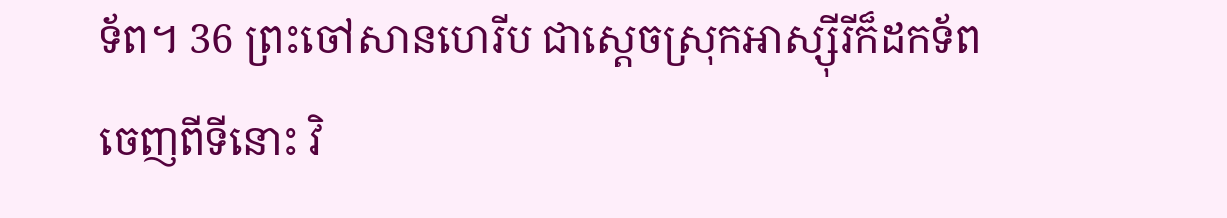ទ័ព។ 36 ព្រះចៅសានហេរីប ជាស្តេចស្រុកអាស្ស៊ីរីក៏ដកទ័ពចេញពីទីនោះ វិ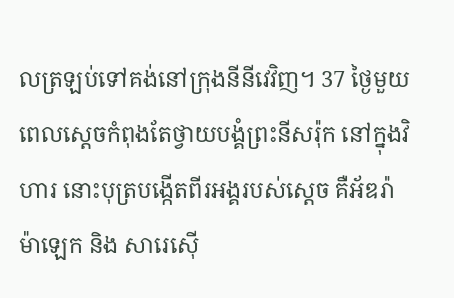លត្រឡប់ទៅគង់នៅក្រុងនីនីវេវិញ។ 37 ថ្ងៃមួយ ពេលស្តេចកំពុងតែថ្វាយបង្គំព្រះនីសរ៉ុក នៅក្នុងវិហារ នោះបុត្របង្កើតពីរអង្គរបស់ស្តេច គឺអ័ឌរ៉ាម៉ាឡេក និង សារេស៊ើ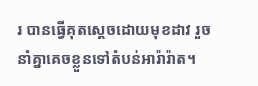រ បានធ្វើគុតស្តេចដោយមុខដាវ រួចនាំគ្នាគេចខ្លួនទៅតំបន់អារ៉ារ៉ាត។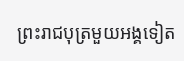ព្រះរាជបុត្រមួយអង្គទៀត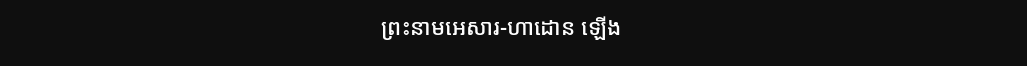ព្រះនាមអេសារ-ហាដោន ឡើង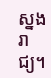ស្នងរាជ្យ។